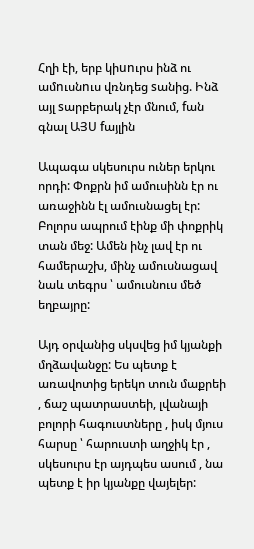Հղի էի, երբ կիunւրս ինձ ու ամnւսնnւս վռնդեց sանից. Ինձ այլ sարբերակ չէր մնում, fան գնալ ԱՅՍ fայլին

Ապագա սկեսուրս ուներ երկու որդի: Փոքրն իմ ամուսինն էր ու առաջինն էլ ամուսնացել էր: Բոլորս ապրում էինք մի փոքրիկ տան մեջ: Ամեն ինչ լավ էր ու համերաշխ, մինչ ամուսնացավ նաև տեգրս ՝ ամուսնուս մեծ եղբայրը:

Այդ օրվանից սկսվեց իմ կյանքի մղձավանջը: Ես պետք է առավոտից երեկո տուն մաքրեի , ճաշ պատրաստեի, լվանայի բոլորի հագուստները , իսկ մյուս հարսը ՝ հարուստի աղջիկ էր , սկեսուրս էր այդպես ասում , նա պետք է իր կյանքը վայելեր: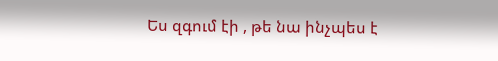Ես զգում էի , թե նա ինչպես է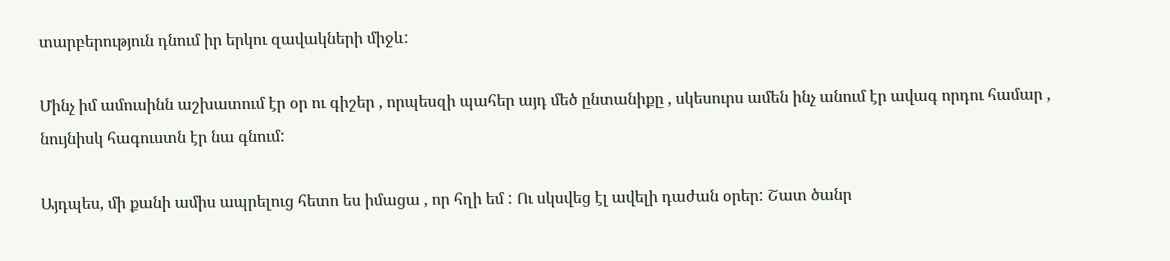տարբերություն դնում իր երկու զավակների միջև:

Մինչ իմ ամուսինն աշխատում էր օր ու գիշեր , որպեսզի պահեր այդ մեծ ընտանիքը , սկեսուրս ամեն ինչ անում էր ավագ որդու համար , նույնիսկ հագուստն էր նա գնում:

Այդպես, մի քանի ամիս ապրելուց հետո ես իմացա , որ հղի եմ : Ու սկսվեց էլ ավելի դաժան օրեր: Շատ ծանր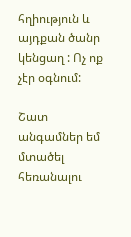հղիություն և այդքան ծանր կենցաղ : Ոչ ոք չէր օգնում:

Շատ անգամներ եմ մտածել հեռանալու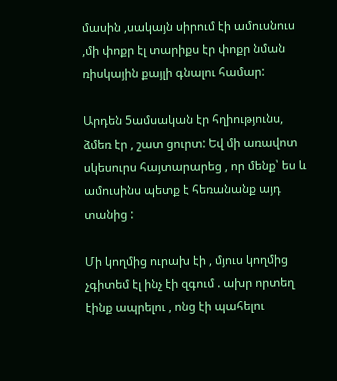մասին ,սակայն սիրում էի ամուսնուս ,մի փոքր էլ տարիքս էր փոքր նման ռիսկային քայլի գնալու համար:

Արդեն 5ամսական էր հղիությունս, ձմեռ էր , շատ ցուրտ: Եվ մի առավոտ սկեսուրս հայտարարեց , որ մենք՝ ես և ամուսինս պետք է հեռանանք այդ տանից :

Մի կողմից ուրախ էի , մյուս կողմից չգիտեմ էլ ինչ էի զգում . ախր որտեղ էինք ապրելու , ոնց էի պահելու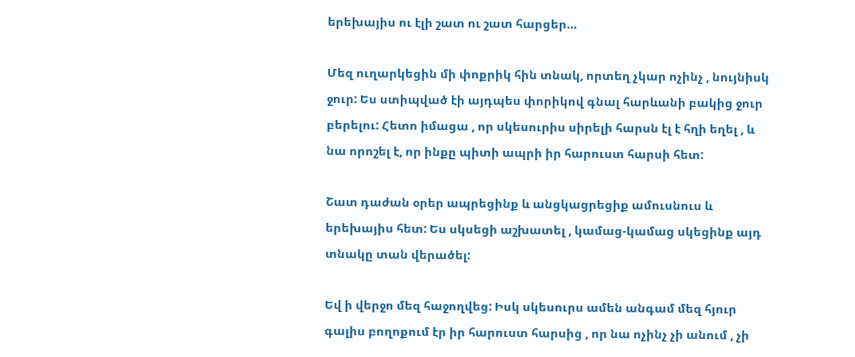երեխայիս ու էլի շատ ու շատ հարցեր…

Մեզ ուղարկեցին մի փոքրիկ հին տնակ, որտեղ չկար ոչինչ , նույնիսկ ջուր: Ես ստիպված էի այդպես փորիկով գնալ հարևանի բակից ջուր բերելու: Հետո իմացա , որ սկեսուրիս սիրելի հարսն էլ է հղի եղել , և նա որոշել է, որ ինքը պիտի ապրի իր հարուստ հարսի հետ:

Շատ դաժան օրեր ապրեցինք և անցկացրեցիք ամուսնուս և երեխայիս հետ: Ես սկսեցի աշխատել , կամաց-կամաց սկեցինք այդ տնակը տան վերածել:

Եվ ի վերջո մեզ հաջողվեց: Իսկ սկեսուրս ամեն անգամ մեզ հյուր գալիս բողոքում էր իր հարուստ հարսից , որ նա ոչինչ չի անում , չի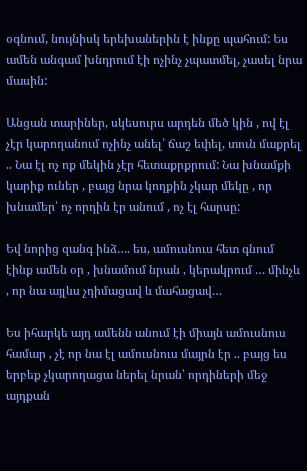օգնում, նույնիսկ երեխաներին է ինքը պահում: Ես ամեն անգամ խնդրում էի ոչինչ չպատմել, չասել նրա մասին:

Անցան տարիներ, սկեսուրս արդեն մեծ կին , ով էլ չէր կարողանում ոչինչ անել՝ ճաշ եփել, տուն մաքրել .. Նա էլ ոչ ոք մեկին չէր հետաքրքրում: Նա խնամքի կարիք ուներ , բայց նրա կողքին չկար մեկը , որ խնամեր՝ ոչ որդին էր անում , ոչ էլ հարսը:

Եվ նորից զանգ ինձ…. ես, ամուսնուս հետ գնում էինք ամեն օր , խնամում նրան , կերակրում … մինչև , որ նա այլևս չդիմացավ և մահացավ…

Ես իհարկե այդ ամենն անում էի միայն ամուսնուս համար , չէ որ նա էլ ամուսնուս մայրն էր .. բայց ես երբեք չկարողացա ներել նրան՝ որդիների մեջ այդքան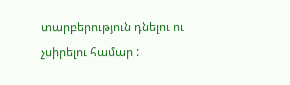տարբերություն դնելու ու չսիրելու համար :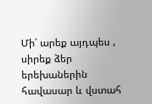Մի՛ արեք այդպես , սիրեք ձեր երեխաներին հավասար և վստահ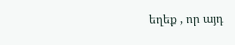եղեք , որ այդ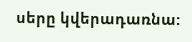սերը կվերադառնա: